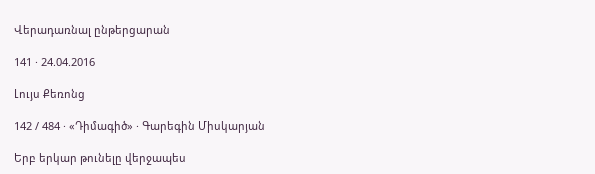Վերադառնալ ընթերցարան

141 · 24.04.2016

Լույս Քեռոնց

142 / 484 · «Դիմագիծ» · Գարեգին Միսկարյան

Երբ երկար թունելը վերջապես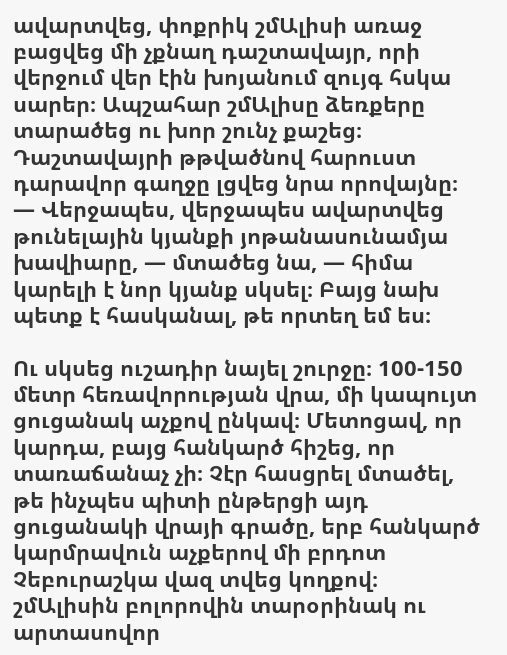ավարտվեց, փոքրիկ շմԱլիսի առաջ բացվեց մի չքնաղ դաշտավայր, որի վերջում վեր էին խոյանում զույգ հսկա սարեր։ Ապշահար շմԱլիսը ձեռքերը տարածեց ու խոր շունչ քաշեց։ Դաշտավայրի թթվածնով հարուստ դարավոր գաղջը լցվեց նրա որովայնը։ — Վերջապես, վերջապես ավարտվեց թունելային կյանքի յոթանասունամյա խավիարը, — մտածեց նա, — հիմա կարելի է նոր կյանք սկսել։ Բայց նախ պետք է հասկանալ, թե որտեղ եմ ես։

Ու սկսեց ուշադիր նայել շուրջը։ 100-150 մետր հեռավորության վրա, մի կապույտ ցուցանակ աչքով ընկավ։ Մետոցավ, որ կարդա, բայց հանկարծ հիշեց, որ տառաճանաչ չի։ Չէր հասցրել մտածել, թե ինչպես պիտի ընթերցի այդ ցուցանակի վրայի գրածը, երբ հանկարծ կարմրավուն աչքերով մի բրդոտ Չեբուրաշկա վազ տվեց կողքով։ շմԱլիսին բոլորովին տարօրինակ ու արտասովոր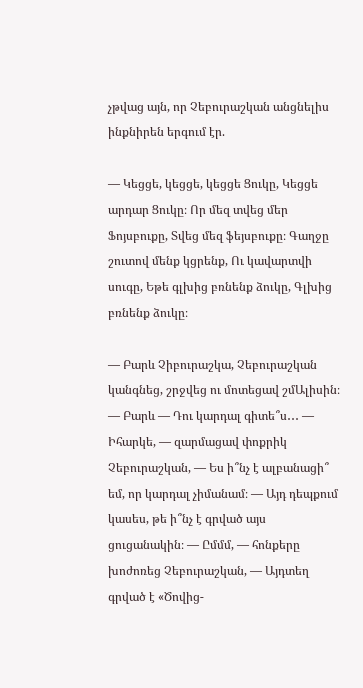չթվաց այն, որ Չեբուրաշկան անցնելիս ինքնիրեն երգում էր.

— Կեցցե, կեցցե, կեցցե Ցուկը, Կեցցե արդար Ցուկը։ Որ մեզ տվեց մեր Ֆոյսբուքը, Տվեց մեզ ֆեյսբուքը։ Գաղջը շուտով մենք կցրենք, Ու կավարտվի սուգը, Եթե գլխից բռնենք ձուկը, Գլխից բռնենք ձուկը։

— Բարև Չիբուրաշկա, Չեբուրաշկան կանգնեց, շրջվեց ու մոտեցավ շմԱլիսին։ — Բարև — Դու կարդալ գիտե՞ս․․․ — Իհարկե, — զարմացավ փոքրիկ Չեբուրաշկան, — Ես ի՞նչ է ալբանացի՞ եմ, որ կարդալ չիմանամ։ — Այդ դեպքում կասես, թե ի՞նչ է գրված այս ցուցանակին։ — Ըմմմ, — հոնքերը խոժոռեց Չեբուրաշկան, — Այդտեղ գրված է «Ծովից-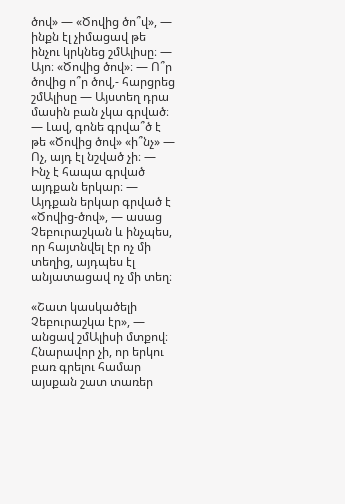ծով» — «Ծովից ծո՞վ», — ինքն էլ չիմացավ թե ինչու կրկնեց շմԱլիսը։ — Այո։ «Ծովից ծով»։ — Ո՞ր ծովից ո՞ր ծով,- հարցրեց շմԱլիսը — Այստեղ դրա մասին բան չկա գրված։ — Լավ, գոնե գրվա՞ծ է թե «Ծովից ծով» «ի՞նչ» — Ոչ, այդ էլ նշված չի։ — Ինչ է հապա գրված այդքան երկար։ — Այդքան երկար գրված է «Ծովից-ծով», — ասաց Չեբուրաշկան և ինչպես, որ հայտնվել էր ոչ մի տեղից, այդպես էլ անյատացավ ոչ մի տեղ։

«Շատ կասկածելի Չեբուրաշկա էր», — անցավ շմԱլիսի մտքով։ Հնարավոր չի, որ երկու բառ գրելու համար այսքան շատ տառեր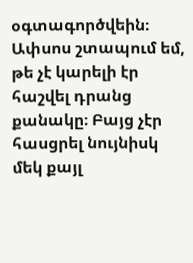օգտագործվեին։ Ափսոս շտապում եմ, թե չէ կարելի էր հաշվել դրանց քանակը։ Բայց չէր հասցրել նույնիսկ մեկ քայլ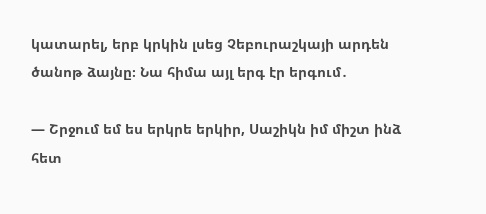կատարել, երբ կրկին լսեց Չեբուրաշկայի արդեն ծանոթ ձայնը։ Նա հիմա այլ երգ էր երգում․

— Շրջում եմ ես երկրե երկիր, Սաշիկն իմ միշտ ինձ հետ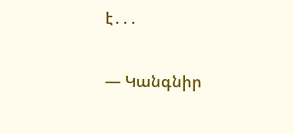է․․․

— Կանգնիր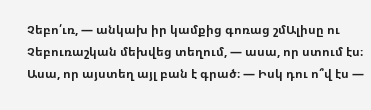Չեբո՛ւռ, — անկախ իր կամքից գոռաց շմԱլիսը ու Չեբուռաշկան մեխվեց տեղում, — ասա, որ ստում էս։ Ասա, որ այստեղ այլ բան է գրած։ — Իսկ դու ո՞վ էս —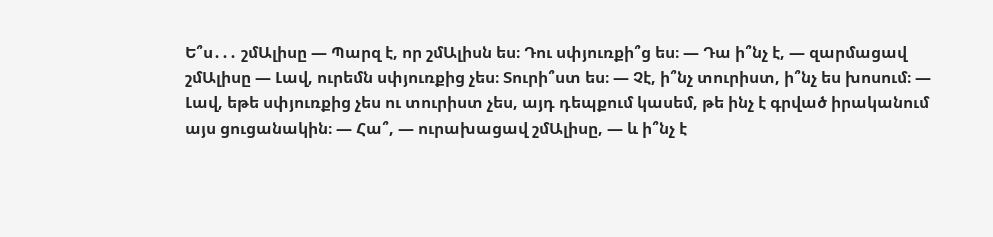Ե՞ս․․․ շմԱլիսը — Պարզ է, որ շմԱլիսն ես։ Դու սփյուռքի՞ց ես։ — Դա ի՞նչ է, — զարմացավ շմԱլիսը — Լավ, ուրեմն սփյուռքից չես։ Տուրի՞ստ ես։ — Չէ, ի՞նչ տուրիստ, ի՞նչ ես խոսում։ — Լավ, եթե սփյուռքից չես ու տուրիստ չես, այդ դեպքում կասեմ, թե ինչ է գրված իրականում այս ցուցանակին։ — Հա՞, — ուրախացավ շմԱլիսը, — և ի՞նչ է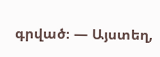գրված։ — Այստեղ,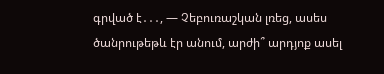գրված է․․․, — Չեբուռաշկան լռեց, ասես ծանրութեթև էր անում, արժի՞ արդյոք ասել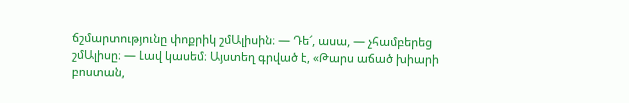ճշմարտությունը փոքրիկ շմԱլիսին։ — Դե՜, ասա, — չհամբերեց շմԱլիսը։ — Լավ կասեմ։ Այստեղ գրված է, «Թարս աճած խիարի բոստան,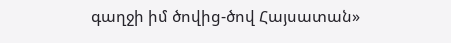գաղջի իմ ծովից-ծով Հայսատան»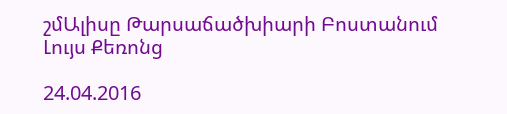շմԱլիսը Թարսաճածխիարի Բոստանում Լույս Քեռոնց

24.04.2016